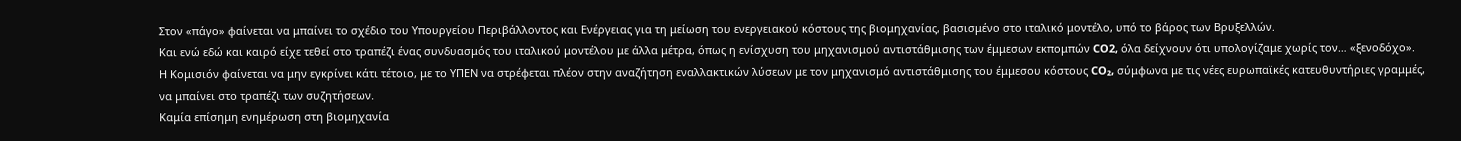Στον «πάγο» φαίνεται να μπαίνει το σχέδιο του Υπουργείου Περιβάλλοντος και Ενέργειας για τη μείωση του ενεργειακού κόστους της βιομηχανίας, βασισμένο στο ιταλικό μοντέλο, υπό το βάρος των Βρυξελλών.
Και ενώ εδώ και καιρό είχε τεθεί στο τραπέζι ένας συνδυασμός του ιταλικού μοντέλου με άλλα μέτρα, όπως η ενίσχυση του μηχανισμού αντιστάθμισης των έμμεσων εκπομπών CO2, όλα δείχνουν ότι υπολογίζαμε χωρίς τον… «ξενοδόχο».
Η Κομισιόν φαίνεται να μην εγκρίνει κάτι τέτοιο, με το ΥΠΕΝ να στρέφεται πλέον στην αναζήτηση εναλλακτικών λύσεων με τον μηχανισμό αντιστάθμισης του έμμεσου κόστους CO₂, σύμφωνα με τις νέες ευρωπαϊκές κατευθυντήριες γραμμές, να μπαίνει στο τραπέζι των συζητήσεων.
Καμία επίσημη ενημέρωση στη βιομηχανία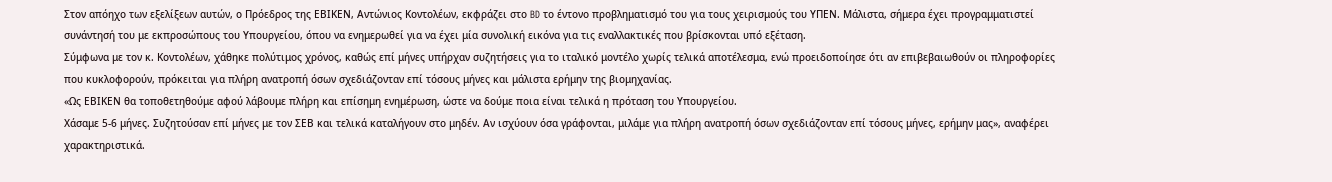Στον απόηχο των εξελίξεων αυτών, ο Πρόεδρος της ΕΒΙΚΕΝ, Αντώνιος Κοντολέων, εκφράζει στο BD το έντονο προβληματισμό του για τους χειρισμούς του ΥΠΕΝ. Μάλιστα, σήμερα έχει προγραμματιστεί συνάντησή του με εκπροσώπους του Υπουργείου, όπου να ενημερωθεί για να έχει μία συνολική εικόνα για τις εναλλακτικές που βρίσκονται υπό εξέταση.
Σύμφωνα με τον κ. Κοντολέων, χάθηκε πολύτιμος χρόνος, καθώς επί μήνες υπήρχαν συζητήσεις για το ιταλικό μοντέλο χωρίς τελικά αποτέλεσμα, ενώ προειδοποίησε ότι αν επιβεβαιωθούν οι πληροφορίες που κυκλοφορούν, πρόκειται για πλήρη ανατροπή όσων σχεδιάζονταν επί τόσους μήνες και μάλιστα ερήμην της βιομηχανίας.
«Ως ΕΒΙΚΕΝ θα τοποθετηθούμε αφού λάβουμε πλήρη και επίσημη ενημέρωση, ώστε να δούμε ποια είναι τελικά η πρόταση του Υπουργείου.
Χάσαμε 5-6 μήνες. Συζητούσαν επί μήνες με τον ΣΕΒ και τελικά καταλήγουν στο μηδέν. Αν ισχύουν όσα γράφονται, μιλάμε για πλήρη ανατροπή όσων σχεδιάζονταν επί τόσους μήνες, ερήμην μας», αναφέρει χαρακτηριστικά.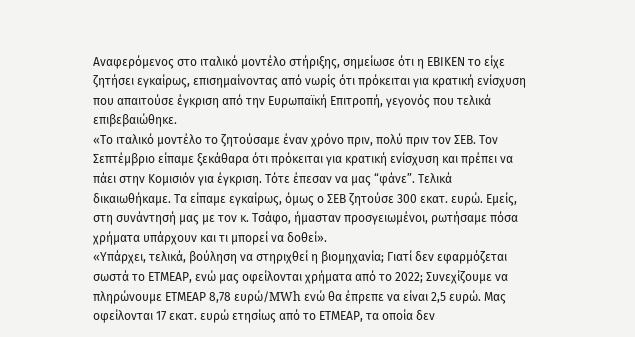Αναφερόμενος στο ιταλικό μοντέλο στήριξης, σημείωσε ότι η ΕΒΙΚΕΝ το είχε ζητήσει εγκαίρως, επισημαίνοντας από νωρίς ότι πρόκειται για κρατική ενίσχυση που απαιτούσε έγκριση από την Ευρωπαϊκή Επιτροπή, γεγονός που τελικά επιβεβαιώθηκε.
«Το ιταλικό μοντέλο το ζητούσαμε έναν χρόνο πριν, πολύ πριν τον ΣΕΒ. Τον Σεπτέμβριο είπαμε ξεκάθαρα ότι πρόκειται για κρατική ενίσχυση και πρέπει να πάει στην Κομισιόν για έγκριση. Τότε έπεσαν να μας “φάνε”. Τελικά δικαιωθήκαμε. Τα είπαμε εγκαίρως, όμως ο ΣΕΒ ζητούσε 300 εκατ. ευρώ. Εμείς, στη συνάντησή μας με τον κ. Τσάφο, ήμασταν προσγειωμένοι, ρωτήσαμε πόσα χρήματα υπάρχουν και τι μπορεί να δοθεί».
«Υπάρχει, τελικά, βούληση να στηριχθεί η βιομηχανία; Γιατί δεν εφαρμόζεται σωστά το ΕΤΜΕΑΡ, ενώ μας οφείλονται χρήματα από το 2022; Συνεχίζουμε να πληρώνουμε ΕΤΜΕΑΡ 8,78 ευρώ/MWh ενώ θα έπρεπε να είναι 2,5 ευρώ. Μας οφείλονται 17 εκατ. ευρώ ετησίως από το ΕΤΜΕΑΡ, τα οποία δεν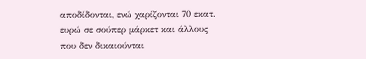αποδίδονται, ενώ χαρίζονται 70 εκατ. ευρώ σε σούπερ μάρκετ και άλλους που δεν δικαιούνται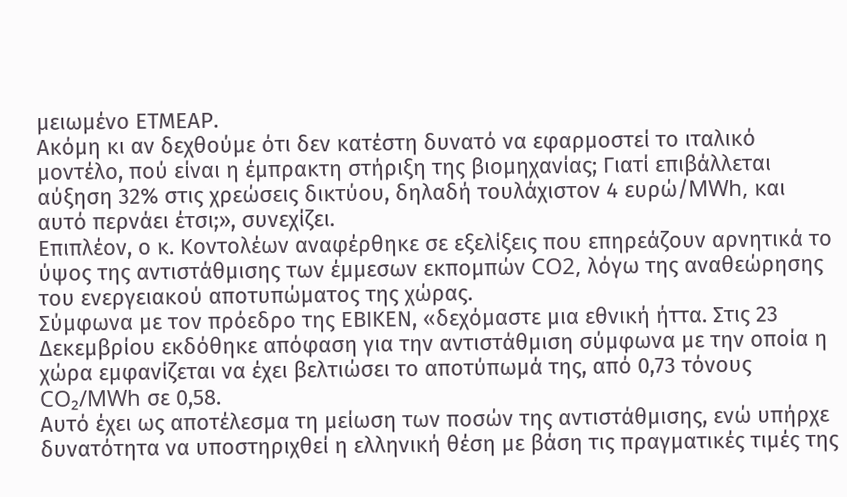μειωμένο ΕΤΜΕΑΡ.
Ακόμη κι αν δεχθούμε ότι δεν κατέστη δυνατό να εφαρμοστεί το ιταλικό μοντέλο, πού είναι η έμπρακτη στήριξη της βιομηχανίας; Γιατί επιβάλλεται αύξηση 32% στις χρεώσεις δικτύου, δηλαδή τουλάχιστον 4 ευρώ/MWh, και αυτό περνάει έτσι;», συνεχίζει.
Επιπλέον, ο κ. Κοντολέων αναφέρθηκε σε εξελίξεις που επηρεάζουν αρνητικά το ύψος της αντιστάθμισης των έμμεσων εκπομπών CO2, λόγω της αναθεώρησης του ενεργειακού αποτυπώματος της χώρας.
Σύμφωνα με τον πρόεδρο της ΕΒΙΚΕΝ, «δεχόμαστε μια εθνική ήττα. Στις 23 Δεκεμβρίου εκδόθηκε απόφαση για την αντιστάθμιση σύμφωνα με την οποία η χώρα εμφανίζεται να έχει βελτιώσει το αποτύπωμά της, από 0,73 τόνους CO₂/MWh σε 0,58.
Αυτό έχει ως αποτέλεσμα τη μείωση των ποσών της αντιστάθμισης, ενώ υπήρχε δυνατότητα να υποστηριχθεί η ελληνική θέση με βάση τις πραγματικές τιμές της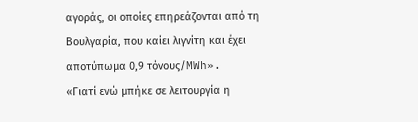αγοράς, οι οποίες επηρεάζονται από τη Βουλγαρία, που καίει λιγνίτη και έχει αποτύπωμα 0,9 τόνους/MWh».
«Γιατί ενώ μπήκε σε λειτουργία η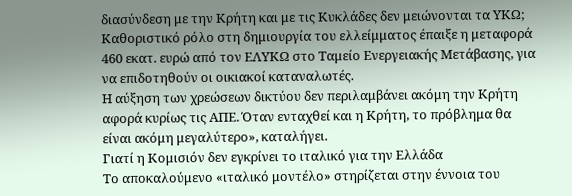διασύνδεση με την Κρήτη και με τις Κυκλάδες δεν μειώνονται τα ΥΚΩ; Καθοριστικό ρόλο στη δημιουργία του ελλείμματος έπαιξε η μεταφορά 460 εκατ. ευρώ από τον ΕΛΥΚΩ στο Ταμείο Ενεργειακής Μετάβασης, για να επιδοτηθούν οι οικιακοί καταναλωτές.
Η αύξηση των χρεώσεων δικτύου δεν περιλαμβάνει ακόμη την Κρήτη αφορά κυρίως τις ΑΠΕ. Όταν ενταχθεί και η Κρήτη, το πρόβλημα θα είναι ακόμη μεγαλύτερο», καταλήγει.
Γιατί η Κομισιόν δεν εγκρίνει το ιταλικό για την Ελλάδα
Το αποκαλούμενο «ιταλικό μοντέλο» στηρίζεται στην έννοια του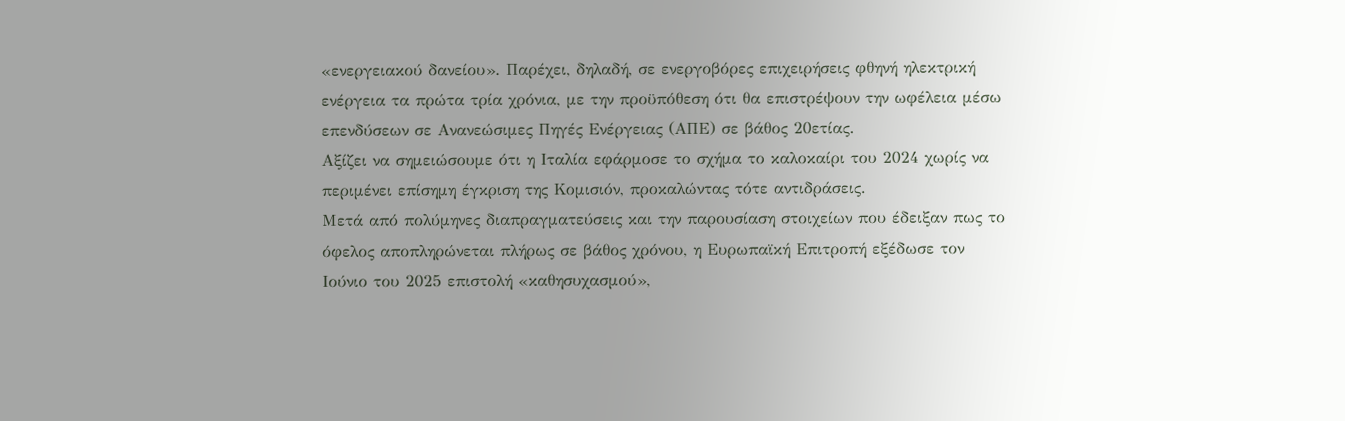«ενεργειακού δανείου». Παρέχει, δηλαδή, σε ενεργοβόρες επιχειρήσεις φθηνή ηλεκτρική ενέργεια τα πρώτα τρία χρόνια, με την προϋπόθεση ότι θα επιστρέψουν την ωφέλεια μέσω επενδύσεων σε Ανανεώσιμες Πηγές Ενέργειας (ΑΠΕ) σε βάθος 20ετίας.
Αξίζει να σημειώσουμε ότι η Ιταλία εφάρμοσε το σχήμα το καλοκαίρι του 2024 χωρίς να περιμένει επίσημη έγκριση της Κομισιόν, προκαλώντας τότε αντιδράσεις.
Μετά από πολύμηνες διαπραγματεύσεις και την παρουσίαση στοιχείων που έδειξαν πως το όφελος αποπληρώνεται πλήρως σε βάθος χρόνου, η Ευρωπαϊκή Επιτροπή εξέδωσε τον Ιούνιο του 2025 επιστολή «καθησυχασμού»,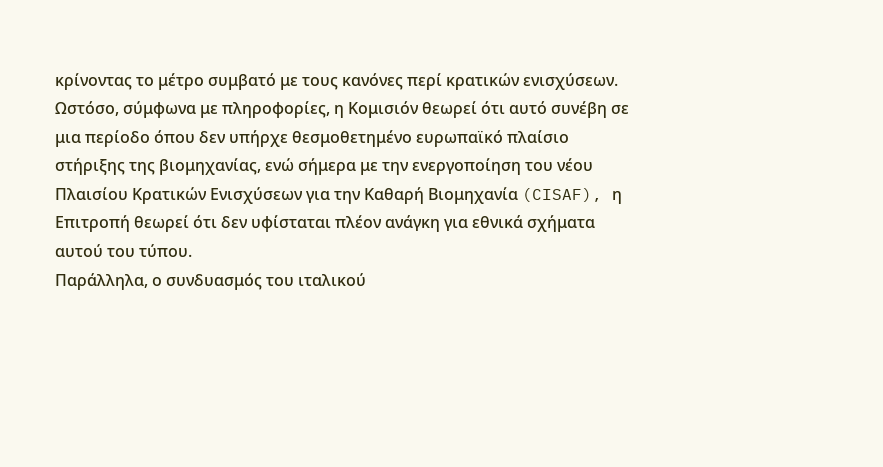κρίνoντας το μέτρο συμβατό με τους κανόνες περί κρατικών ενισχύσεων.
Ωστόσο, σύμφωνα με πληροφορίες, η Κομισιόν θεωρεί ότι αυτό συνέβη σε μια περίοδο όπου δεν υπήρχε θεσμοθετημένο ευρωπαϊκό πλαίσιο στήριξης της βιομηχανίας, ενώ σήμερα με την ενεργοποίηση του νέου Πλαισίου Κρατικών Ενισχύσεων για την Καθαρή Βιομηχανία (CISAF), η Επιτροπή θεωρεί ότι δεν υφίσταται πλέον ανάγκη για εθνικά σχήματα αυτού του τύπου.
Παράλληλα, ο συνδυασμός του ιταλικού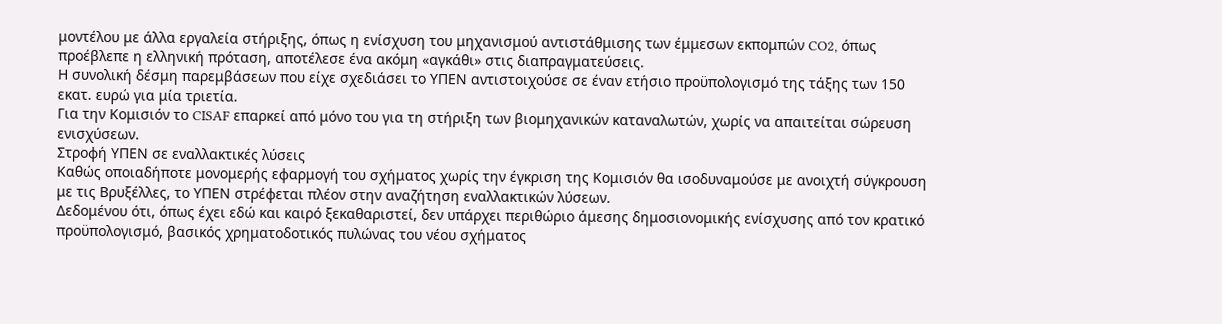μοντέλου με άλλα εργαλεία στήριξης, όπως η ενίσχυση του μηχανισμού αντιστάθμισης των έμμεσων εκπομπών CO2, όπως προέβλεπε η ελληνική πρόταση, αποτέλεσε ένα ακόμη «αγκάθι» στις διαπραγματεύσεις.
Η συνολική δέσμη παρεμβάσεων που είχε σχεδιάσει το ΥΠΕΝ αντιστοιχούσε σε έναν ετήσιο προϋπολογισμό της τάξης των 150 εκατ. ευρώ για μία τριετία.
Για την Κομισιόν το CISAF επαρκεί από μόνο του για τη στήριξη των βιομηχανικών καταναλωτών, χωρίς να απαιτείται σώρευση ενισχύσεων.
Στροφή ΥΠΕΝ σε εναλλακτικές λύσεις
Καθώς οποιαδήποτε μονομερής εφαρμογή του σχήματος χωρίς την έγκριση της Κομισιόν θα ισοδυναμούσε με ανοιχτή σύγκρουση με τις Βρυξέλλες, το ΥΠΕΝ στρέφεται πλέον στην αναζήτηση εναλλακτικών λύσεων.
Δεδομένου ότι, όπως έχει εδώ και καιρό ξεκαθαριστεί, δεν υπάρχει περιθώριο άμεσης δημοσιονομικής ενίσχυσης από τον κρατικό προϋπολογισμό, βασικός χρηματοδοτικός πυλώνας του νέου σχήματος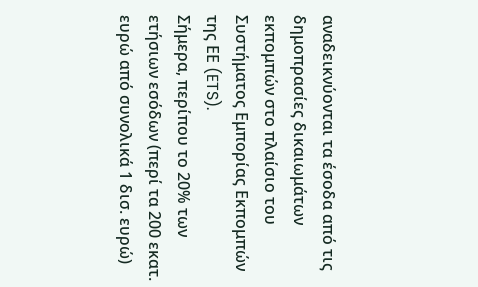αναδεικνύονται τα έσοδα από τις δημοπρασίες δικαιωμάτων εκπομπών στο πλαίσιο του Συστήματος Εμπορίας Εκπομπών της ΕΕ (ETS).
Σήμερα, περίπου το 20% των ετήσιων εσόδων (περί τα 200 εκατ. ευρώ από συνολικά 1 δισ. ευρώ)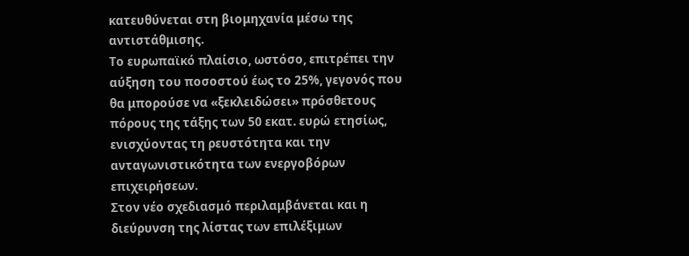κατευθύνεται στη βιομηχανία μέσω της αντιστάθμισης.
Το ευρωπαϊκό πλαίσιο, ωστόσο, επιτρέπει την αύξηση του ποσοστού έως το 25%, γεγονός που θα μπορούσε να «ξεκλειδώσει» πρόσθετους πόρους της τάξης των 50 εκατ. ευρώ ετησίως, ενισχύοντας τη ρευστότητα και την ανταγωνιστικότητα των ενεργοβόρων επιχειρήσεων.
Στον νέο σχεδιασμό περιλαμβάνεται και η διεύρυνση της λίστας των επιλέξιμων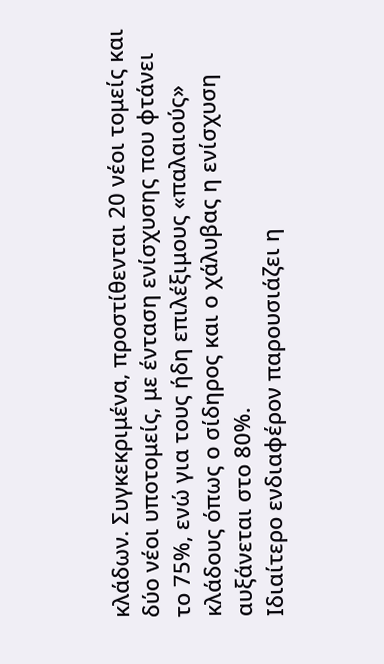κλάδων. Συγκεκριμένα, προστίθενται 20 νέοι τομείς και δύο νέοι υποτομείς, με ένταση ενίσχυσης που φτάνει το 75%, ενώ για τους ήδη επιλέξιμους «παλαιούς» κλάδους όπως ο σίδηρος και ο χάλυβας η ενίσχυση αυξάνεται στο 80%.
Ιδιαίτερο ενδιαφέρον παρουσιάζει η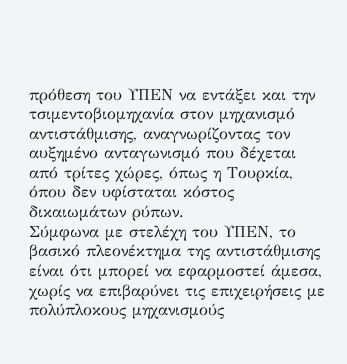πρόθεση του ΥΠΕΝ να εντάξει και την τσιμεντοβιομηχανία στον μηχανισμό αντιστάθμισης, αναγνωρίζοντας τον αυξημένο ανταγωνισμό που δέχεται από τρίτες χώρες, όπως η Τουρκία, όπου δεν υφίσταται κόστος δικαιωμάτων ρύπων.
Σύμφωνα με στελέχη του ΥΠΕΝ, το βασικό πλεονέκτημα της αντιστάθμισης είναι ότι μπορεί να εφαρμοστεί άμεσα, χωρίς να επιβαρύνει τις επιχειρήσεις με πολύπλοκους μηχανισμούς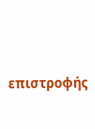επιστροφής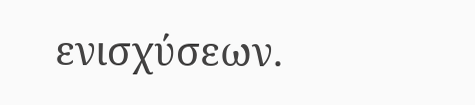ενισχύσεων.